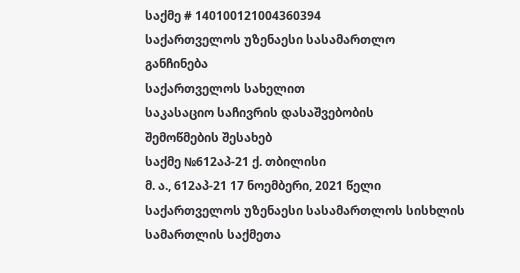საქმე # 140100121004360394
საქართველოს უზენაესი სასამართლო
განჩინება
საქართველოს სახელით
საკასაციო საჩივრის დასაშვებობის
შემოწმების შესახებ
საქმე №612აპ-21 ქ. თბილისი
მ. ა., 612აპ-21 17 ნოემბერი, 2021 წელი
საქართველოს უზენაესი სასამართლოს სისხლის სამართლის საქმეთა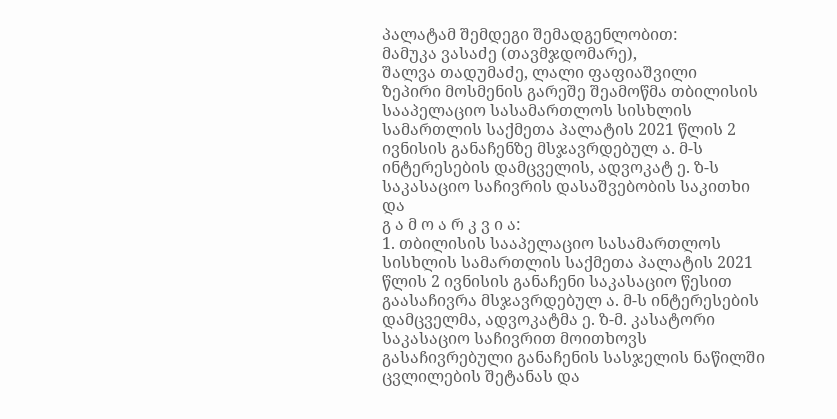პალატამ შემდეგი შემადგენლობით:
მამუკა ვასაძე (თავმჯდომარე),
შალვა თადუმაძე, ლალი ფაფიაშვილი
ზეპირი მოსმენის გარეშე შეამოწმა თბილისის სააპელაციო სასამართლოს სისხლის სამართლის საქმეთა პალატის 2021 წლის 2 ივნისის განაჩენზე მსჯავრდებულ ა. მ-ს ინტერესების დამცველის, ადვოკატ ე. ზ-ს საკასაციო საჩივრის დასაშვებობის საკითხი და
გ ა მ ო ა რ კ ვ ი ა:
1. თბილისის სააპელაციო სასამართლოს სისხლის სამართლის საქმეთა პალატის 2021 წლის 2 ივნისის განაჩენი საკასაციო წესით გაასაჩივრა მსჯავრდებულ ა. მ-ს ინტერესების დამცველმა, ადვოკატმა ე. ზ-მ. კასატორი საკასაციო საჩივრით მოითხოვს გასაჩივრებული განაჩენის სასჯელის ნაწილში ცვლილების შეტანას და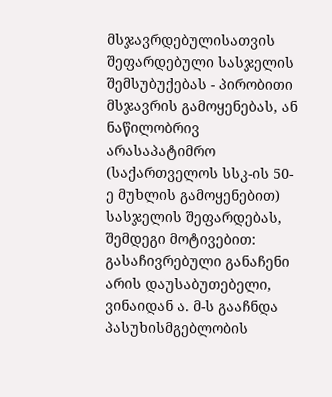მსჯავრდებულისათვის შეფარდებული სასჯელის შემსუბუქებას - პირობითი მსჯავრის გამოყენებას, ან ნაწილობრივ არასაპატიმრო (საქართველოს სსკ-ის 50-ე მუხლის გამოყენებით) სასჯელის შეფარდებას, შემდეგი მოტივებით: გასაჩივრებული განაჩენი არის დაუსაბუთებელი, ვინაიდან ა. მ-ს გააჩნდა პასუხისმგებლობის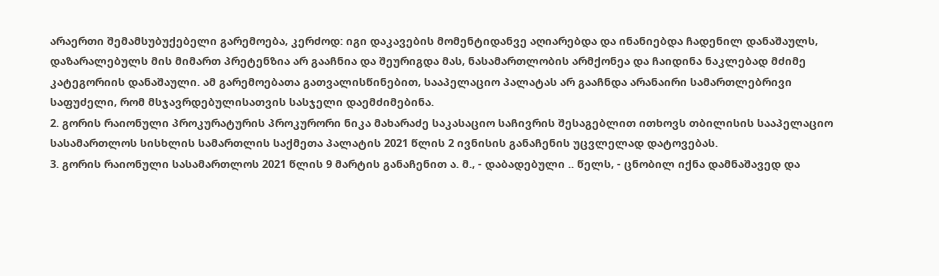არაერთი შემამსუბუქებელი გარემოება, კერძოდ: იგი დაკავების მომენტიდანვე აღიარებდა და ინანიებდა ჩადენილ დანაშაულს, დაზარალებულს მის მიმართ პრეტენზია არ გააჩნია და შეურიგდა მას, ნასამართლობის არმქონეა და ჩაიდინა ნაკლებად მძიმე კატეგორიის დანაშაული. ამ გარემოებათა გათვალისწინებით, სააპელაციო პალატას არ გააჩნდა არანაირი სამართლებრივი საფუძელი, რომ მსჯავრდებულისათვის სასჯელი დაემძიმებინა.
2. გორის რაიონული პროკურატურის პროკურორი ნიკა მახარაძე საკასაციო საჩივრის შესაგებლით ითხოვს თბილისის სააპელაციო სასამართლოს სისხლის სამართლის საქმეთა პალატის 2021 წლის 2 ივნისის განაჩენის უცვლელად დატოვებას.
3. გორის რაიონული სასამართლოს 2021 წლის 9 მარტის განაჩენით ა. მ., - დაბადებული .. წელს, - ცნობილ იქნა დამნაშავედ და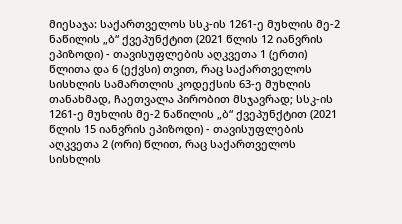მიესაჯა: საქართველოს სსკ-ის 1261-ე მუხლის მე-2 ნაწილის „ბ“ ქვეპუნქტით (2021 წლის 12 იანვრის ეპიზოდი) - თავისუფლების აღკვეთა 1 (ერთი) წლითა და 6 (ექვსი) თვით, რაც საქართველოს სისხლის სამართლის კოდექსის 63-ე მუხლის თანახმად, ჩაეთვალა პირობით მსჯავრად; სსკ-ის 1261-ე მუხლის მე-2 ნაწილის „ბ“ ქვეპუნქტით (2021 წლის 15 იანვრის ეპიზოდი) - თავისუფლების აღკვეთა 2 (ორი) წლით, რაც საქართველოს სისხლის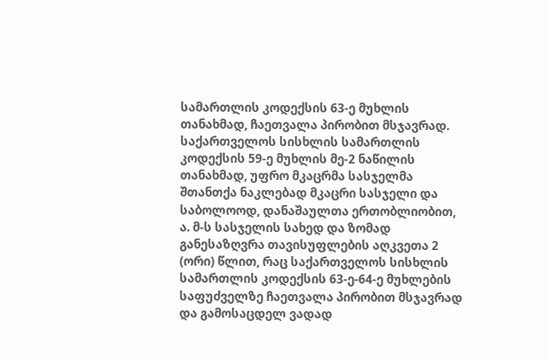სამართლის კოდექსის 63-ე მუხლის თანახმად, ჩაეთვალა პირობით მსჯავრად.
საქართველოს სისხლის სამართლის კოდექსის 59-ე მუხლის მე-2 ნაწილის თანახმად, უფრო მკაცრმა სასჯელმა შთანთქა ნაკლებად მკაცრი სასჯელი და საბოლოოდ, დანაშაულთა ერთობლიობით, ა. მ-ს სასჯელის სახედ და ზომად განესაზღვრა თავისუფლების აღკვეთა 2 (ორი) წლით, რაც საქართველოს სისხლის სამართლის კოდექსის 63-ე-64-ე მუხლების საფუძველზე ჩაეთვალა პირობით მსჯავრად და გამოსაცდელ ვადად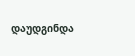დაუდგინდა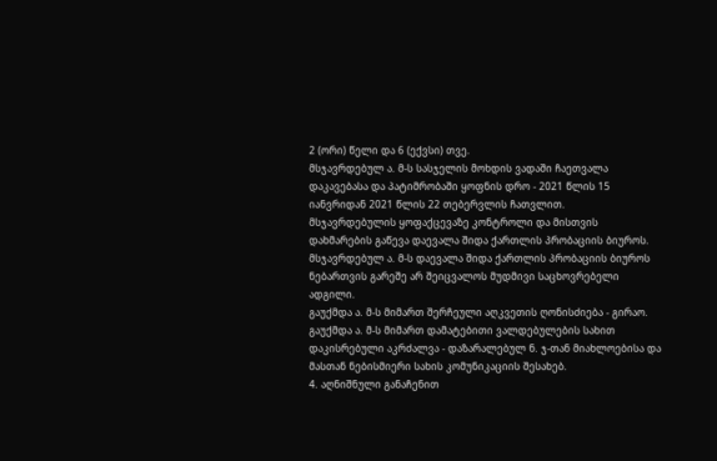2 (ორი) წელი და 6 (ექვსი) თვე.
მსჯავრდებულ ა. მ-ს სასჯელის მოხდის ვადაში ჩაეთვალა დაკავებასა და პატიმრობაში ყოფნის დრო - 2021 წლის 15 იანვრიდან 2021 წლის 22 თებერვლის ჩათვლით.
მსჯავრდებულის ყოფაქცევაზე კონტროლი და მისთვის დახმარების გაწევა დაევალა შიდა ქართლის პრობაციის ბიუროს. მსჯავრდებულ ა. მ-ს დაევალა შიდა ქართლის პრობაციის ბიუროს ნებართვის გარეშე არ შეიცვალოს მუდმივი საცხოვრებელი ადგილი.
გაუქმდა ა. მ-ს მიმართ შერჩეული აღკვეთის ღონისძიება - გირაო.
გაუქმდა ა. მ-ს მიმართ დამატებითი ვალდებულების სახით დაკისრებული აკრძალვა - დაზარალებულ ნ. ჯ-თან მიახლოებისა და მასთან ნებისმიერი სახის კომუნიკაციის შესახებ.
4. აღნიშნული განაჩენით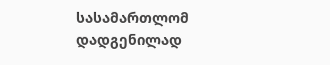სასამართლომ დადგენილად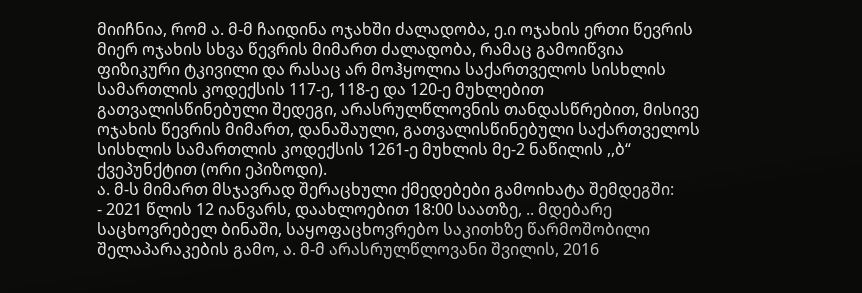მიიჩნია, რომ ა. მ-მ ჩაიდინა ოჯახში ძალადობა, ე.ი ოჯახის ერთი წევრის მიერ ოჯახის სხვა წევრის მიმართ ძალადობა, რამაც გამოიწვია ფიზიკური ტკივილი და რასაც არ მოჰყოლია საქართველოს სისხლის სამართლის კოდექსის 117-ე, 118-ე და 120-ე მუხლებით გათვალისწინებული შედეგი, არასრულწლოვნის თანდასწრებით, მისივე ოჯახის წევრის მიმართ, დანაშაული, გათვალისწინებული საქართველოს სისხლის სამართლის კოდექსის 1261-ე მუხლის მე-2 ნაწილის ,,ბ“ ქვეპუნქტით (ორი ეპიზოდი).
ა. მ-ს მიმართ მსჯავრად შერაცხული ქმედებები გამოიხატა შემდეგში:
- 2021 წლის 12 იანვარს, დაახლოებით 18:00 საათზე, .. მდებარე საცხოვრებელ ბინაში, საყოფაცხოვრებო საკითხზე წარმოშობილი შელაპარაკების გამო, ა. მ-მ არასრულწლოვანი შვილის, 2016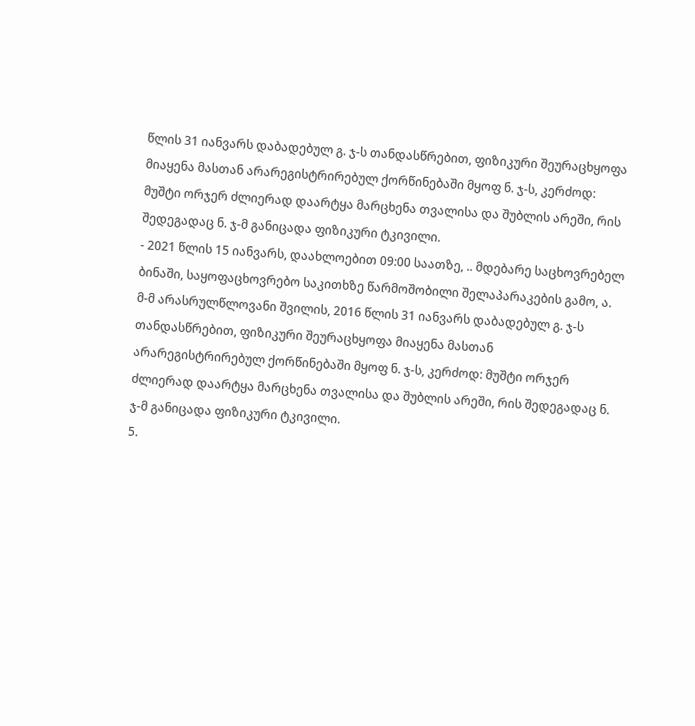წლის 31 იანვარს დაბადებულ გ. ჯ-ს თანდასწრებით, ფიზიკური შეურაცხყოფა მიაყენა მასთან არარეგისტრირებულ ქორწინებაში მყოფ ნ. ჯ-ს, კერძოდ: მუშტი ორჯერ ძლიერად დაარტყა მარცხენა თვალისა და შუბლის არეში, რის შედეგადაც ნ. ჯ-მ განიცადა ფიზიკური ტკივილი.
- 2021 წლის 15 იანვარს, დაახლოებით 09:00 საათზე, .. მდებარე საცხოვრებელ ბინაში, საყოფაცხოვრებო საკითხზე წარმოშობილი შელაპარაკების გამო, ა. მ-მ არასრულწლოვანი შვილის, 2016 წლის 31 იანვარს დაბადებულ გ. ჯ-ს თანდასწრებით, ფიზიკური შეურაცხყოფა მიაყენა მასთან არარეგისტრირებულ ქორწინებაში მყოფ ნ. ჯ-ს, კერძოდ: მუშტი ორჯერ ძლიერად დაარტყა მარცხენა თვალისა და შუბლის არეში, რის შედეგადაც ნ. ჯ-მ განიცადა ფიზიკური ტკივილი.
5.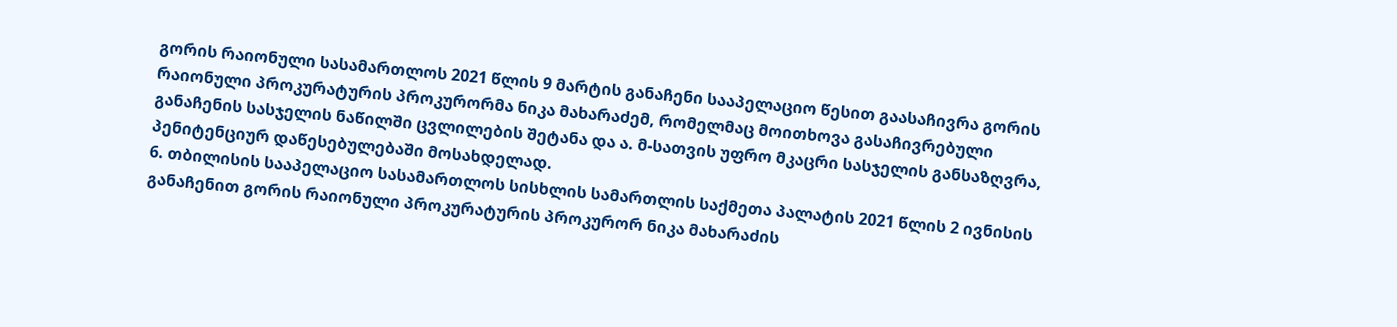გორის რაიონული სასამართლოს 2021 წლის 9 მარტის განაჩენი სააპელაციო წესით გაასაჩივრა გორის რაიონული პროკურატურის პროკურორმა ნიკა მახარაძემ, რომელმაც მოითხოვა გასაჩივრებული განაჩენის სასჯელის ნაწილში ცვლილების შეტანა და ა. მ-სათვის უფრო მკაცრი სასჯელის განსაზღვრა, პენიტენციურ დაწესებულებაში მოსახდელად.
6. თბილისის სააპელაციო სასამართლოს სისხლის სამართლის საქმეთა პალატის 2021 წლის 2 ივნისის განაჩენით გორის რაიონული პროკურატურის პროკურორ ნიკა მახარაძის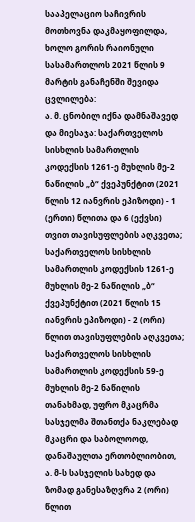სააპელაციო საჩივრის მოთხოვნა დაკმაყოფილდა, ხოლო გორის რაიონული სასამართლოს 2021 წლის 9 მარტის განაჩენში შევიდა ცვლილება:
ა. მ. ცნობილ იქნა დამნაშავედ და მიესაჯა: საქართველოს სისხლის სამართლის კოდექსის 1261-ე მუხლის მე-2 ნაწილის „ბ“ ქვეპუნქტით (2021 წლის 12 იანვრის ეპიზოდი) - 1 (ერთი) წლითა და 6 (ექვსი) თვით თავისუფლების აღკვეთა; საქართველოს სისხლის სამართლის კოდექსის 1261-ე მუხლის მე-2 ნაწილის „ბ“ ქვეპუნქტით (2021 წლის 15 იანვრის ეპიზოდი) - 2 (ორი) წლით თავისუფლების აღკვეთა;
საქართველოს სისხლის სამართლის კოდექსის 59-ე მუხლის მე-2 ნაწილის თანახმად, უფრო მკაცრმა სასჯელმა შთანთქა ნაკლებად მკაცრი და საბოლოოდ, დანაშაულთა ერთობლიობით, ა. მ-ს სასჯელის სახედ და ზომად განესაზღვრა 2 (ორი) წლით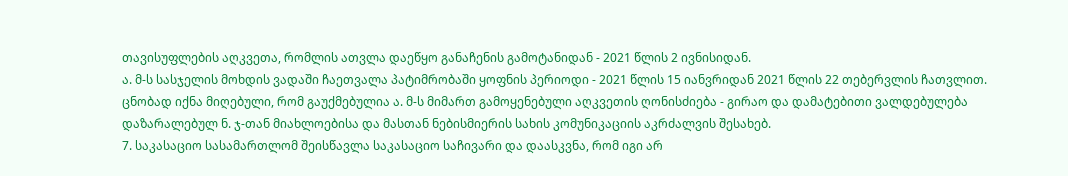თავისუფლების აღკვეთა, რომლის ათვლა დაეწყო განაჩენის გამოტანიდან - 2021 წლის 2 ივნისიდან.
ა. მ-ს სასჯელის მოხდის ვადაში ჩაეთვალა პატიმრობაში ყოფნის პერიოდი - 2021 წლის 15 იანვრიდან 2021 წლის 22 თებერვლის ჩათვლით.
ცნობად იქნა მიღებული, რომ გაუქმებულია ა. მ-ს მიმართ გამოყენებული აღკვეთის ღონისძიება - გირაო და დამატებითი ვალდებულება დაზარალებულ ნ. ჯ-თან მიახლოებისა და მასთან ნებისმიერის სახის კომუნიკაციის აკრძალვის შესახებ.
7. საკასაციო სასამართლომ შეისწავლა საკასაციო საჩივარი და დაასკვნა, რომ იგი არ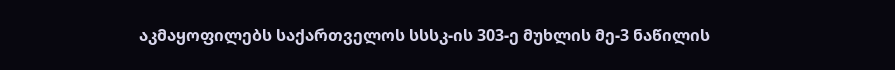აკმაყოფილებს საქართველოს სსსკ-ის 303-ე მუხლის მე-3 ნაწილის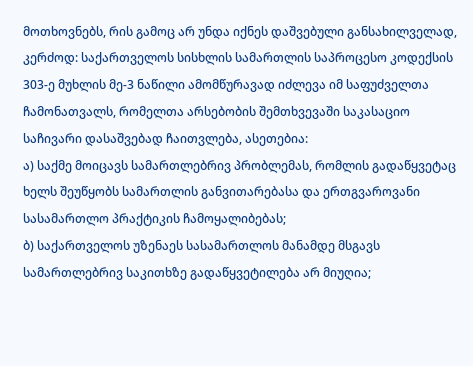მოთხოვნებს, რის გამოც არ უნდა იქნეს დაშვებული განსახილველად, კერძოდ: საქართველოს სისხლის სამართლის საპროცესო კოდექსის 303-ე მუხლის მე-3 ნაწილი ამომწურავად იძლევა იმ საფუძველთა ჩამონათვალს, რომელთა არსებობის შემთხვევაში საკასაციო საჩივარი დასაშვებად ჩაითვლება, ასეთებია:
ა) საქმე მოიცავს სამართლებრივ პრობლემას, რომლის გადაწყვეტაც ხელს შეუწყობს სამართლის განვითარებასა და ერთგვაროვანი სასამართლო პრაქტიკის ჩამოყალიბებას;
ბ) საქართველოს უზენაეს სასამართლოს მანამდე მსგავს სამართლებრივ საკითხზე გადაწყვეტილება არ მიუღია;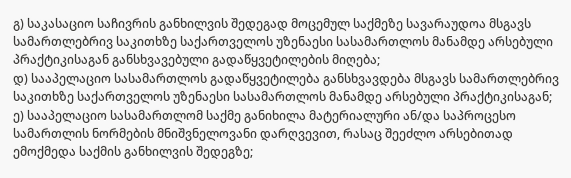გ) საკასაციო საჩივრის განხილვის შედეგად მოცემულ საქმეზე სავარაუდოა მსგავს სამართლებრივ საკითხზე საქართველოს უზენაესი სასამართლოს მანამდე არსებული პრაქტიკისაგან განსხვავებული გადაწყვეტილების მიღება;
დ) სააპელაციო სასამართლოს გადაწყვეტილება განსხვავდება მსგავს სამართლებრივ საკითხზე საქართველოს უზენაესი სასამართლოს მანამდე არსებული პრაქტიკისაგან;
ე) სააპელაციო სასამართლომ საქმე განიხილა მატერიალური ან/და საპროცესო სამართლის ნორმების მნიშვნელოვანი დარღვევით, რასაც შეეძლო არსებითად ემოქმედა საქმის განხილვის შედეგზე;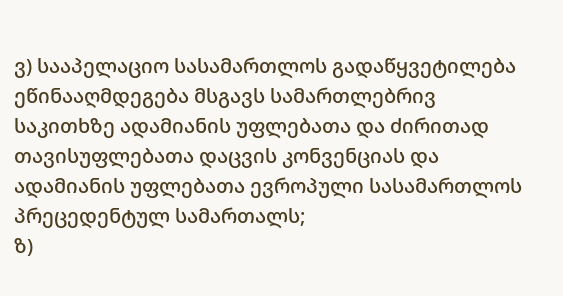ვ) სააპელაციო სასამართლოს გადაწყვეტილება ეწინააღმდეგება მსგავს სამართლებრივ საკითხზე ადამიანის უფლებათა და ძირითად თავისუფლებათა დაცვის კონვენციას და ადამიანის უფლებათა ევროპული სასამართლოს პრეცედენტულ სამართალს;
ზ)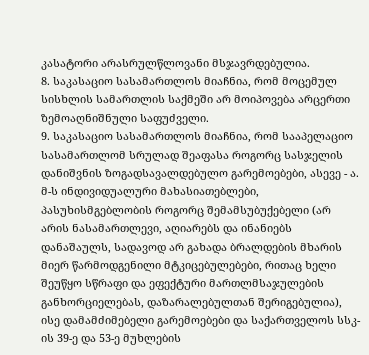კასატორი არასრულწლოვანი მსჯავრდებულია.
8. საკასაციო სასამართლოს მიაჩნია, რომ მოცემულ სისხლის სამართლის საქმეში არ მოიპოვება არცერთი ზემოაღნიშნული საფუძველი.
9. საკასაციო სასამართლოს მიაჩნია, რომ სააპელაციო სასამართლომ სრულად შეაფასა როგორც სასჯელის დანიშვნის ზოგადსავალდებულო გარემოებები, ასევე - ა. მ-ს ინდივიდუალური მახასიათებლები, პასუხისმგებლობის როგორც შემამსუბუქებელი (არ არის ნასამართლევი, აღიარებს და ინანიებს დანაშაულს, სადავოდ არ გახადა ბრალდების მხარის მიერ წარმოდგენილი მტკიცებულებები, რითაც ხელი შეუწყო სწრაფი და ეფექტური მართლმსაჯულების განხორციელებას, დაზარალებულთან შერიგებულია), ისე დამამძიმებელი გარემოებები და საქართველოს სსკ-ის 39-ე და 53-ე მუხლების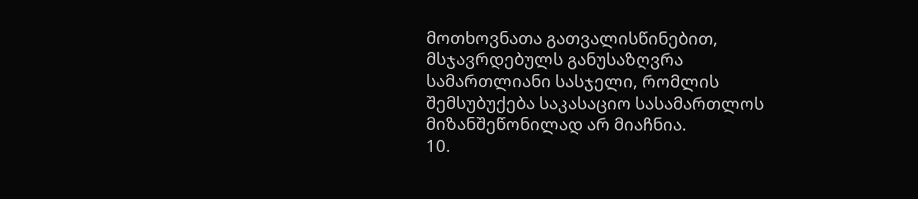მოთხოვნათა გათვალისწინებით, მსჯავრდებულს განუსაზღვრა სამართლიანი სასჯელი, რომლის შემსუბუქება საკასაციო სასამართლოს მიზანშეწონილად არ მიაჩნია.
10.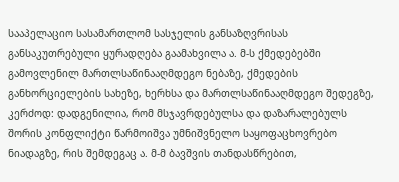სააპელაციო სასამართლომ სასჯელის განსაზღვრისას განსაკუთრებული ყურადღება გაამახვილა ა. მ-ს ქმედებებში გამოვლენილ მართლსაწინააღმდეგო ნებაზე, ქმედების განხორციელების სახეზე, ხერხსა და მართლსაწინააღმდეგო შედეგზე, კერძოდ: დადგენილია, რომ მსჯავრდებულსა და დაზარალებულს შორის კონფლიქტი წარმოიშვა უმნიშვნელო საყოფაცხოვრებო ნიადაგზე, რის შემდეგაც ა. მ-მ ბავშვის თანდასწრებით,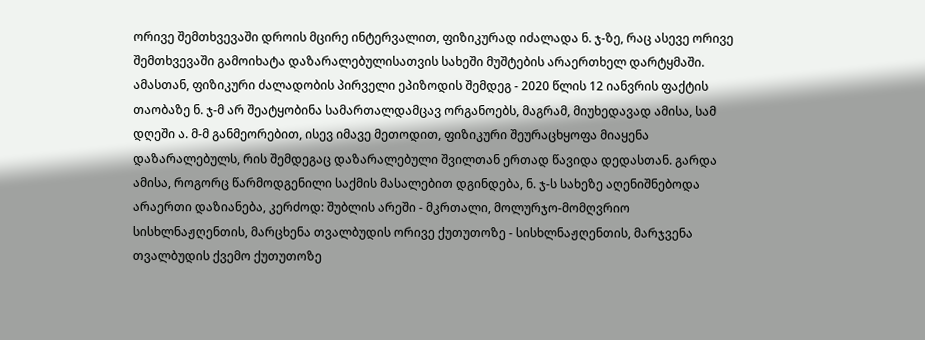ორივე შემთხვევაში დროის მცირე ინტერვალით, ფიზიკურად იძალადა ნ. ჯ-ზე, რაც ასევე ორივე შემთხვევაში გამოიხატა დაზარალებულისათვის სახეში მუშტების არაერთხელ დარტყმაში. ამასთან, ფიზიკური ძალადობის პირველი ეპიზოდის შემდეგ - 2020 წლის 12 იანვრის ფაქტის თაობაზე ნ. ჯ-მ არ შეატყობინა სამართალდამცავ ორგანოებს, მაგრამ, მიუხედავად ამისა, სამ დღეში ა. მ-მ განმეორებით, ისევ იმავე მეთოდით, ფიზიკური შეურაცხყოფა მიაყენა დაზარალებულს, რის შემდეგაც დაზარალებული შვილთან ერთად წავიდა დედასთან. გარდა ამისა, როგორც წარმოდგენილი საქმის მასალებით დგინდება, ნ. ჯ-ს სახეზე აღენიშნებოდა არაერთი დაზიანება, კერძოდ: შუბლის არეში - მკრთალი, მოლურჯო-მომღვრიო სისხლნაჟღენთის, მარცხენა თვალბუდის ორივე ქუთუთოზე - სისხლნაჟღენთის, მარჯვენა თვალბუდის ქვემო ქუთუთოზე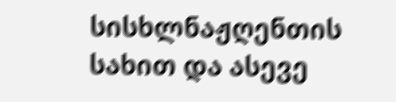სისხლნაჟღენთის სახით და ასევე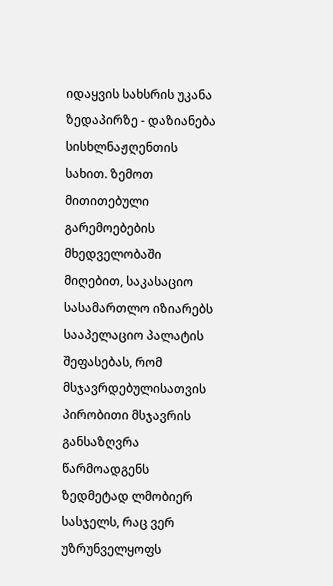იდაყვის სახსრის უკანა ზედაპირზე - დაზიანება სისხლნაჟღენთის სახით. ზემოთ მითითებული გარემოებების მხედველობაში მიღებით, საკასაციო სასამართლო იზიარებს სააპელაციო პალატის შეფასებას, რომ მსჯავრდებულისათვის პირობითი მსჯავრის განსაზღვრა წარმოადგენს ზედმეტად ლმობიერ სასჯელს, რაც ვერ უზრუნველყოფს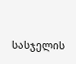სასჯელის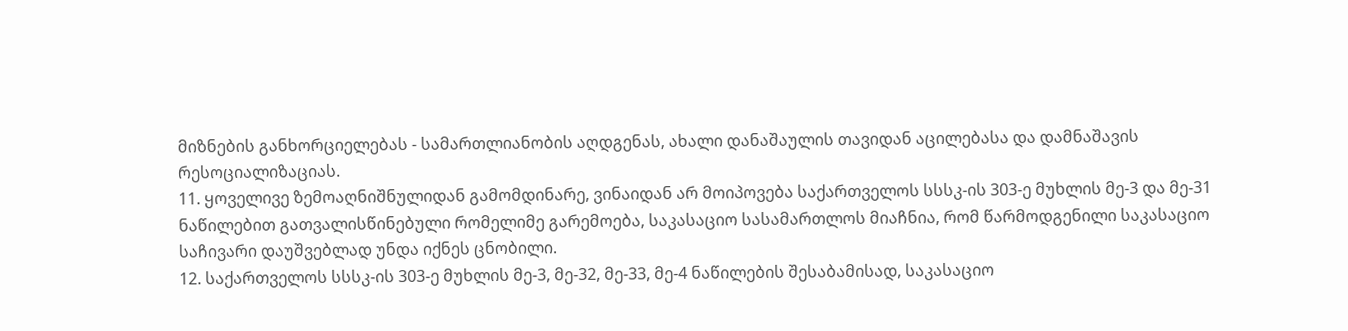მიზნების განხორციელებას - სამართლიანობის აღდგენას, ახალი დანაშაულის თავიდან აცილებასა და დამნაშავის რესოციალიზაციას.
11. ყოველივე ზემოაღნიშნულიდან გამომდინარე, ვინაიდან არ მოიპოვება საქართველოს სსსკ-ის 303-ე მუხლის მე-3 და მე-31 ნაწილებით გათვალისწინებული რომელიმე გარემოება, საკასაციო სასამართლოს მიაჩნია, რომ წარმოდგენილი საკასაციო საჩივარი დაუშვებლად უნდა იქნეს ცნობილი.
12. საქართველოს სსსკ-ის 303-ე მუხლის მე-3, მე-32, მე-33, მე-4 ნაწილების შესაბამისად, საკასაციო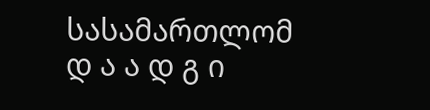სასამართლომ
დ ა ა დ გ ი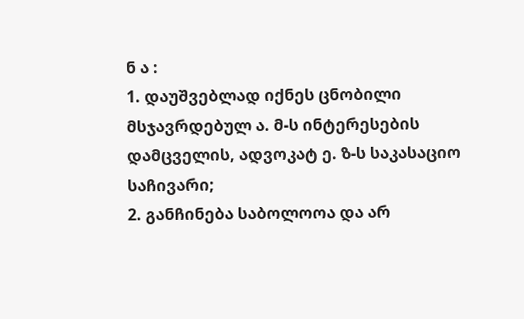ნ ა :
1. დაუშვებლად იქნეს ცნობილი მსჯავრდებულ ა. მ-ს ინტერესების დამცველის, ადვოკატ ე. ზ-ს საკასაციო საჩივარი;
2. განჩინება საბოლოოა და არ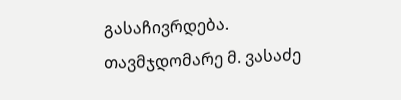გასაჩივრდება.
თავმჯდომარე მ. ვასაძე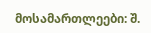მოსამართლეები: შ.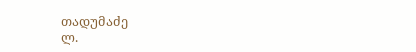თადუმაძე
ლ.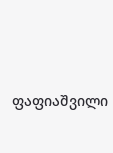ფაფიაშვილი